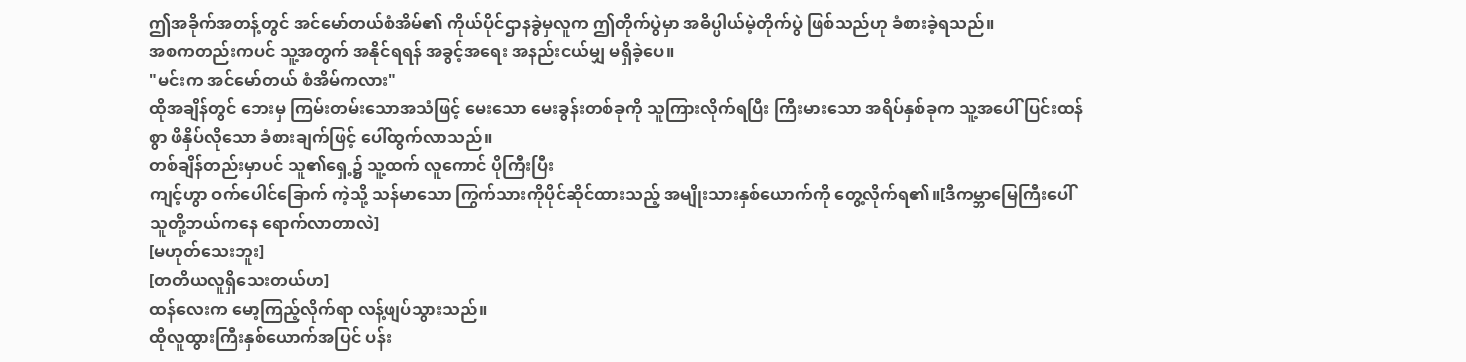ဤအခိုက်အတန့်တွင် အင်မော်တယ်စံအိမ်၏ ကိုယ်ပိုင်ဌာနခွဲမှလူက ဤတိုက်ပွဲမှာ အဓိပ္ပါယ်မဲ့တိုက်ပွဲ ဖြစ်သည်ဟု ခံစားခဲ့ရသည်။
အစကတည်းကပင် သူ့အတွက် အနိုင်ရရန် အခွင့်အရေး အနည်းငယ်မျှ မရှိခဲ့ပေ။
"မင်းက အင်မော်တယ် စံအိမ်ကလား"
ထိုအချိန်တွင် ဘေးမှ ကြမ်းတမ်းသောအသံဖြင့် မေးသော မေးခွန်းတစ်ခုကို သူကြားလိုက်ရပြီး ကြီးမားသော အရိပ်နှစ်ခုက သူ့အပေါ် ပြင်းထန်စွာ ဖိနှိပ်လိုသော ခံစားချက်ဖြင့် ပေါ်ထွက်လာသည်။
တစ်ချိန်တည်းမှာပင် သူ၏ရှေ့၌ သူ့ထက် လူကောင် ပိုကြီးပြီး
ကျင့်ဟွာ ဝက်ပေါင်ခြောက် ကဲ့သို့ သန်မာသော ကြွက်သားကိုပိုင်ဆိုင်ထားသည့် အမျိုးသားနှစ်ယောက်ကို တွေ့လိုက်ရ၏။[ဒီကမ္ဘာမြေကြီးပေါ် သူတို့ဘယ်ကနေ ရောက်လာတာလဲ]
[မဟုတ်သေးဘူး]
[တတိယလူရှိသေးတယ်ဟ]
ထန်လေးက မော့ကြည့်လိုက်ရာ လန့်ဖျပ်သွားသည်။
ထိုလူထွားကြီးနှစ်ယောက်အပြင် ပန်း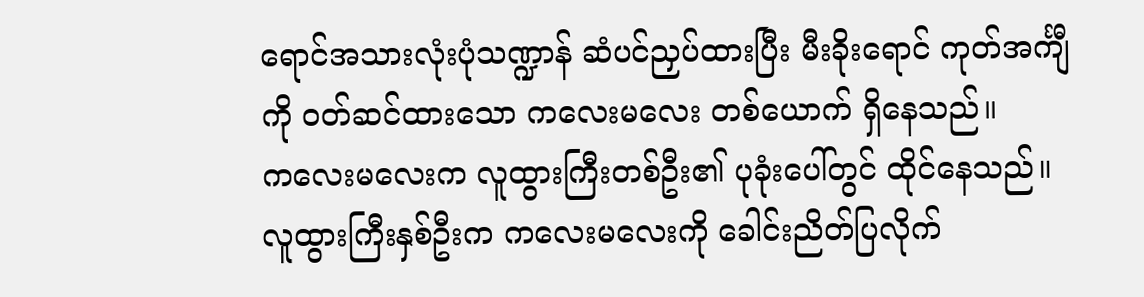ရောင်အသားလုံးပုံသဏ္ဍာန် ဆံပင်ညှပ်ထားပြီး မီးခိုးရောင် ကုတ်အင်္ကျီကို ဝတ်ဆင်ထားသော ကလေးမလေး တစ်ယောက် ရှိနေသည်။
ကလေးမလေးက လူထွားကြီးတစ်ဦး၏ ပုခုံးပေါ်တွင် ထိုင်နေသည်။
လူထွားကြီးနှစ်ဦးက ကလေးမလေးကို ခေါင်းညိတ်ပြလိုက်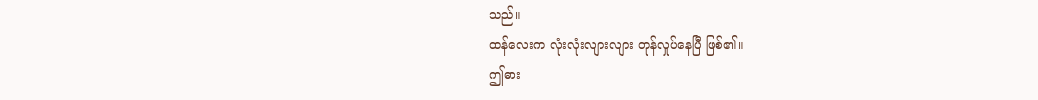သည်။
ထန်လေးက လုံးလုံးလျားလျား တုန်လှုပ်နေပြီ ဖြစ်၏။
ဤဓား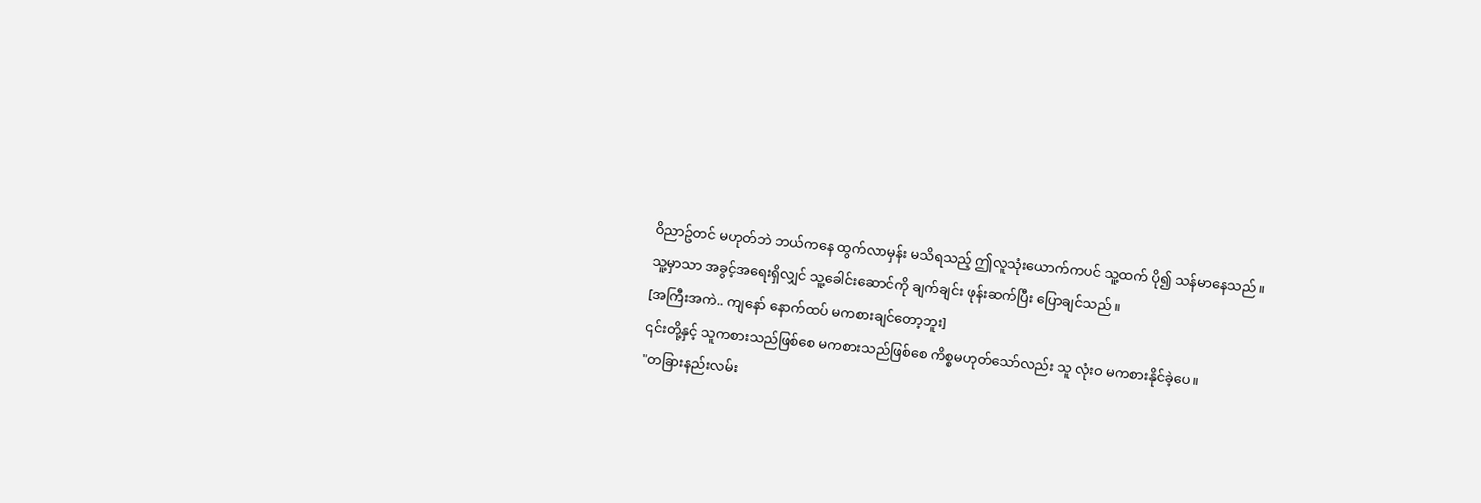ဝိညာဥ်တင် မဟုတ်ဘဲ ဘယ်ကနေ ထွက်လာမှန်း မသိရသည့် ဤလူသုံးယောက်ကပင် သူ့ထက် ပို၍ သန်မာနေသည်။
သူ့မှာသာ အခွင့်အရေးရှိလျှင် သူ့ခေါင်းဆောင်ကို ချက်ချင်း ဖုန်းဆက်ပြီး ပြောချင်သည်။
[အကြီးအကဲ.. ကျနော် နောက်ထပ် မကစားချင်တော့ဘူး]
၎င်းတို့နှင့် သူကစားသည်ဖြစ်စေ မကစားသည်ဖြစ်စေ ကိစ္စမဟုတ်သော်လည်း သူ လုံးဝ မကစားနိုင်ခဲ့ပေ။
"တခြားနည်းလမ်း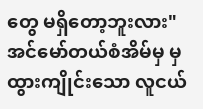တွေ မရှိတော့ဘူးလား"
အင်မော်တယ်စံအိမ်မှ မှ ထွားကျိုင်းသော လူငယ်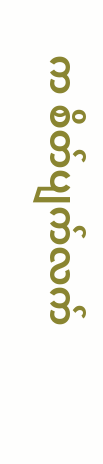က စိတ်ပျက်လက်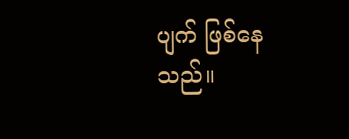ပျက် ဖြစ်နေသည်။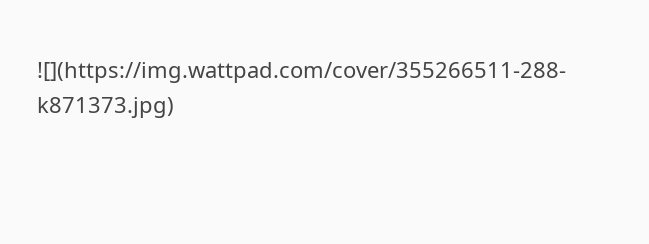![](https://img.wattpad.com/cover/355266511-288-k871373.jpg)